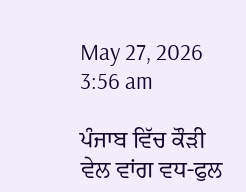May 27, 2026 3:56 am

ਪੰਜਾਬ ਵਿੱਚ ਕੌੜੀ ਵੇਲ ਵਾਂਗ ਵਧ-ਫੁਲ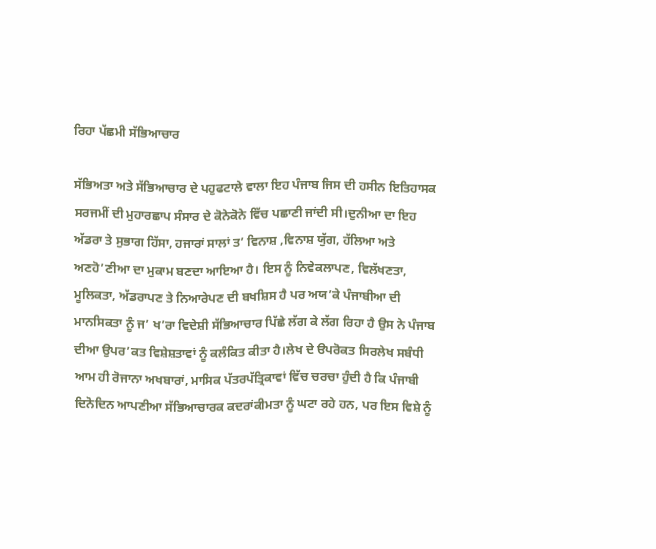ਰਿਹਾ ਪੱਛਮੀ ਸੱਭਿਆਚਾਰ

ਸੱਭਿਅਤਾ ਅਤੇ ਸੱਭਿਆਚਾਰ ਦੇ ਪਹੁਫਟਾਲੇ ਵਾਲਾ ਇਹ ਪੰਜਾਬ ਜਿਸ ਦੀ ਹਸੀਨ ਇਤਿਹਾਸਕ ਸਰਜਮੀਂ ਦੀ ਮੁਹਾਰਛਾਪ ਸੰਸਾਰ ਦੇ ਕੋਨੇਕੋਨੇ ਵਿੱਚ ਪਛਾਣੀ ਜਾਂਦੀ ਸੀ।ਦੁਨੀਆ ਦਾ ਇਹ ਅੱਡਰਾ ਤੇ ਸੁਭਾਗ ਹਿੱਸਾ, ਹਜਾਰਾਂ ਸਾਲਾਂ ਤ’ ਵਿਨਾਸ਼ ,ਵਿਨਾਸ਼ ਯੁੱਗ, ਹੱਲਿਆ ਅਤੇ ਅਣਹੋ’ਣੀਆ ਦਾ ਮੁਕਾਮ ਬਣਦਾ ਆਇਆ ਹੈ। ਇਸ ਨੂੰ ਨਿਵੇਕਲਾਪਣ, ਵਿਲੱਖਣਤਾ, ਮੂਲਿਕਤਾ, ਅੱਡਰਾਪਣ ਤੇ ਨਿਆਰੇਪਣ ਦੀ ਬਖਸ਼ਿਸ ਹੈ ਪਰ ਅਯ’ਕੇ ਪੰਜਾਬੀਆ ਦੀ ਮਾਨਸਿਕਤਾ ਨੂੰ ਜ’ ਖ’ਰਾ ਵਿਦੇਸ਼ੀ ਸੱਭਿਆਚਾਰ ਪਿੱਛੇ ਲੱਗ ਕੇ ਲੱਗ ਰਿਹਾ ਹੈ ਉਸ ਨੇ ਪੰਜਾਬ ਦੀਆ ਉਪਰ’ਕਤ ਵਿਸ਼ੇਸ਼ਤਾਵਾਂ ਨੂੰ ਕਲੰਕਿਤ ਕੀਤਾ ਹੈ।ਲੇਖ ਦੇ ੳਪਰੋਕਤ ਸਿਰਲੇਖ ਸਬੰਧੀ ਆਮ ਹੀ ਰੋਜਾਨਾ ਅਖਬਾਰਾਂ, ਮਾਸਿਕ ਪੱਤਰਪੱਤ੍ਰਿਕਾਵਾਂ ਵਿੱਚ ਚਰਚਾ ਹੁੰਦੀ ਹੈ ਕਿ ਪੰਜਾਬੀ ਦਿਨੋਦਿਨ ਆਪਣੀਆ ਸੱਭਿਆਚਾਰਕ ਕਦਰਾਂਕੀਮਤਾ ਨੂੰ ਘਟਾ ਰਹੇ ਹਨ, ਪਰ ਇਸ ਵਿਸ਼ੇ ਨੂੰ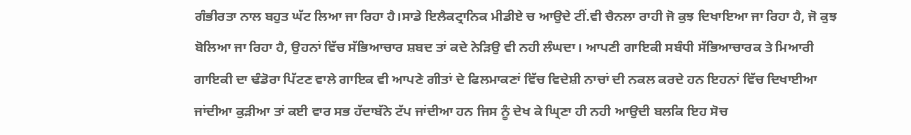ਗੰਭੀਰਤਾ ਨਾਲ ਬਹੁਤ ਘੱਟ ਲਿਆ ਜਾ ਰਿਹਾ ਹੈ।ਸਾਡੇ ਇਲੈਕਟ੍ਰਾਨਿਕ ਮੀਡੀਏ ਚ ਆਉਦੇ ਟੀਂ.ਵੀ ਚੈਨਲਾ ਰਾਹੀ ਜੋ ਕੁਝ ਦਿਖਾਇਆ ਜਾ ਰਿਹਾ ਹੈ, ਜੋ ਕੁਝ ਬੋਲਿਆ ਜਾ ਰਿਹਾ ਹੈ, ਉਹਨਾਂ ਵਿੱਚ ਸੱਭਿਆਚਾਰ ਸ਼ਬਦ ਤਾਂ ਕਦੇ ਨੇੜਿਉ ਵੀ ਨਹੀ ਲੰਘਦਾ। ਆਪਣੀ ਗਾਇਕੀ ਸਬੰਧੀ ਸੱਭਿਆਚਾਰਕ ਤੇ ਮਿਆਰੀ ਗਾਇਕੀ ਦਾ ਢੰਡੋਰਾ ਪਿੱਟਣ ਵਾਲੇ ਗਾਇਕ ਵੀ ਆਪਣੇ ਗੀਤਾਂ ਦੇ ਫਿਲਮਾਕਣਾਂ ਵਿੱਚ ਵਿਦੇਸ਼ੀ ਨਾਚਾਂ ਦੀ ਨਕਲ ਕਰਦੇ ਹਨ ਇਹਨਾਂ ਵਿੱਚ ਦਿਖਾਈਆ ਜਾਂਦੀਆ ਕੁੜੀਆ ਤਾਂ ਕਈ ਵਾਰ ਸਭ ਹੱਦਾਬੱਨੇ ਟੱਪ ਜਾਂਦੀਆ ਹਨ ਜਿਸ ਨੂੰ ਦੇਖ ਕੇ ਘ੍ਰਿਣਾ ਹੀ ਨਹੀ ਆਉਦੀ ਬਲਕਿ ਇਹ ਸੋਚ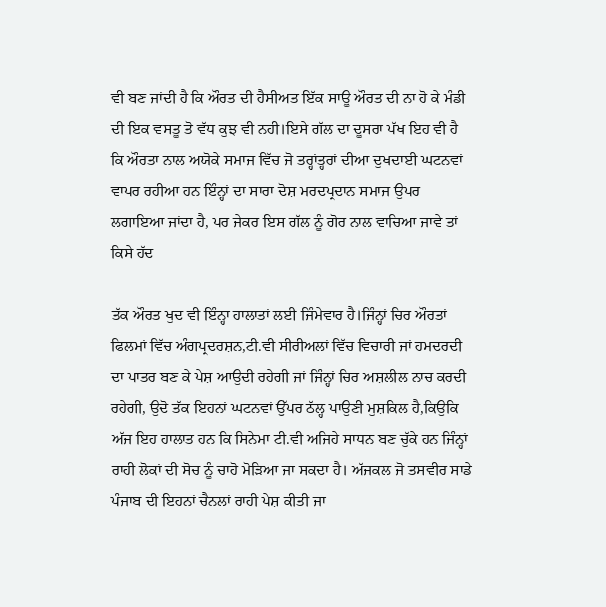ਵੀ ਬਣ ਜਾਂਦੀ ਹੈ ਕਿ ਔਰਤ ਦੀ ਹੈਸੀਅਤ ਇੱਕ ਸਾਊ ਔਰਤ ਦੀ ਨਾ ਹੋ ਕੇ ਮੰਡੀ ਦੀ ਇਕ ਵਸਤੂ ਤੋ ਵੱਧ ਕੁਝ ਵੀ ਨਹੀ।ਇਸੇ ਗੱਲ ਦਾ ਦੂਸਰਾ ਪੱਖ ਇਹ ਵੀ ਹੈ ਕਿ ਔਰਤਾ ਨਾਲ ਅਯੋਕੇ ਸਮਾਜ ਵਿੱਚ ਜੋ ਤਰ੍ਹਾਂਤ੍ਹਰਾਂ ਦੀਆ ਦੁਖਦਾਈ ਘਟਨਵਾਂ ਵਾਪਰ ਰਹੀਆ ਹਨ ਇੰਨ੍ਹਾਂ ਦਾ ਸਾਰਾ ਦੋਸ਼ ਮਰਦਪ੍ਰਦਾਨ ਸਮਾਜ ਉਪਰ ਲਗਾਇਆ ਜਾਂਦਾ ਹੈ, ਪਰ ਜੇਕਰ ਇਸ ਗੱਲ ਨੂੰ ਗੋਰ ਨਾਲ ਵਾਚਿਆ ਜਾਵੇ ਤਾਂ ਕਿਸੇ ਹੱਦ

ਤੱਕ ਔਰਤ ਖੁਦ ਵੀ ਇੰਨ੍ਹਾ ਹਾਲਾਤਾਂ ਲਈ ਜਿੰਮੇਵਾਰ ਹੈ।ਜਿੰਨ੍ਹਾਂ ਚਿਰ ਔਰਤਾਂ ਫਿਲਮਾਂ ਵਿੱਚ ਅੰਗਪ੍ਰਦਰਸ਼ਨ,ਟੀ.ਵੀ ਸੀਰੀਅਲਾਂ ਵਿੱਚ ਵਿਚਾਰੀ ਜਾਂ ਹਮਦਰਦੀ ਦਾ ਪਾਤਰ ਬਣ ਕੇ ਪੇਸ਼ ਆਉਦੀ ਰਹੇਗੀ ਜਾਂ ਜਿੰਨ੍ਹਾਂ ਚਿਰ ਅਸ਼ਲੀਲ ਨਾਚ ਕਰਦੀ ਰਹੇਗੀ, ਉਦੋ ਤੱਕ ਇਹਨਾਂ ਘਟਨਵਾਂ ਉੱਪਰ ਠੱਲ੍ਹ ਪਾਉਣੀ ਮੁਸ਼ਕਿਲ ਹੈ,ਕਿਉਕਿ ਅੱਜ ਇਹ ਹਾਲਾਤ ਹਨ ਕਿ ਸਿਨੇਮਾ ਟੀ.ਵੀ ਅਜਿਹੇ ਸਾਧਨ ਬਣ ਚੁੱਕੇ ਹਨ ਜਿੰਨ੍ਹਾਂ ਰਾਹੀ ਲੋਕਾਂ ਦੀ ਸੋਚ ਨੂੰ ਚਾਹੋ ਮੋੜਿਆ ਜਾ ਸਕਦਾ ਹੈ। ਅੱਜਕਲ ਜੋ ਤਸਵੀਰ ਸਾਡੇ ਪੰਜਾਬ ਦੀ ਇਹਨਾਂ ਚੈਨਲਾਂ ਰਾਹੀ ਪੇਸ਼ ਕੀਤੀ ਜਾ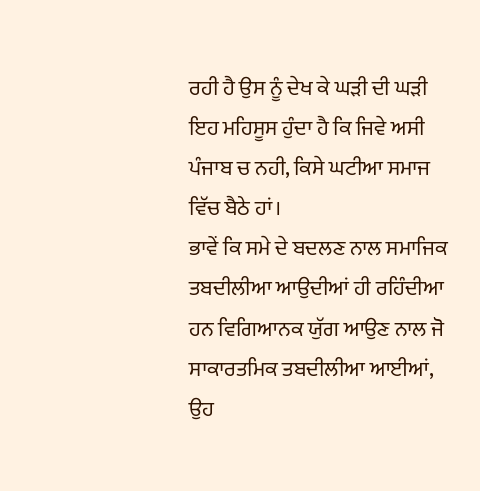ਰਹੀ ਹੈ ਉਸ ਨੂੰ ਦੇਖ ਕੇ ਘੜੀ ਦੀ ਘੜੀ ਇਹ ਮਹਿਸੂਸ ਹੁੰਦਾ ਹੈ ਕਿ ਜਿਵੇ ਅਸੀ ਪੰਜਾਬ ਚ ਨਹੀ, ਕਿਸੇ ਘਟੀਆ ਸਮਾਜ ਵਿੱਚ ਬੈਠੇ ਹਾਂ।
ਭਾਵੇਂ ਕਿ ਸਮੇ ਦੇ ਬਦਲਣ ਨਾਲ ਸਮਾਜਿਕ ਤਬਦੀਲੀਆ ਆਉਦੀਆਂ ਹੀ ਰਹਿੰਦੀਆ ਹਨ ਵਿਗਿਆਨਕ ਯੁੱਗ ਆਉਣ ਨਾਲ ਜੋ ਸਾਕਾਰਤਮਿਕ ਤਬਦੀਲੀਆ ਆਈਆਂ, ਉਹ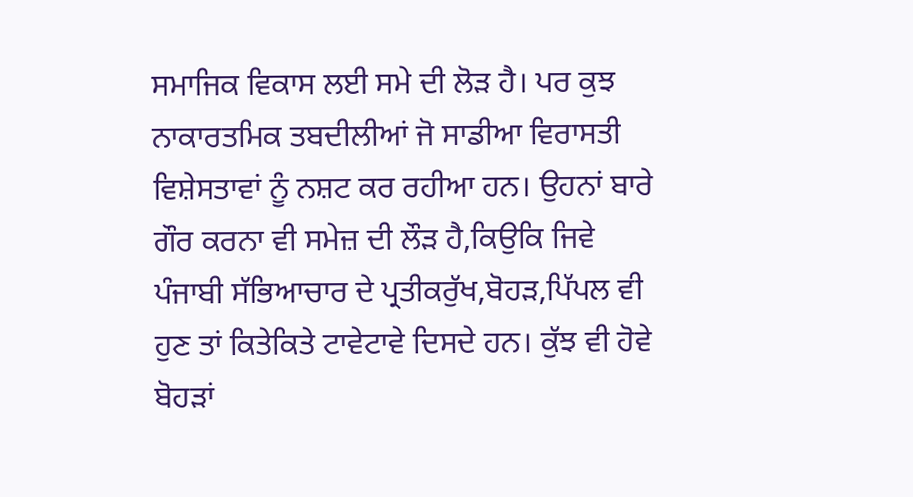ਸਮਾਜਿਕ ਵਿਕਾਸ ਲਈ ਸਮੇ ਦੀ ਲੋੜ ਹੈ। ਪਰ ਕੁਝ ਨਾਕਾਰਤਮਿਕ ਤਬਦੀਲੀਆਂ ਜੋ ਸਾਡੀਆ ਵਿਰਾਸਤੀ ਵਿਸ਼ੇਸਤਾਵਾਂ ਨੂੰ ਨਸ਼ਟ ਕਰ ਰਹੀਆ ਹਨ। ਉਹਨਾਂ ਬਾਰੇ ਗੌਰ ਕਰਨਾ ਵੀ ਸਮੇਜ਼ ਦੀ ਲੌੜ ਹੈ,ਕਿਉਕਿ ਜਿਵੇ ਪੰਜਾਬੀ ਸੱਭਿਆਚਾਰ ਦੇ ਪ੍ਰਤੀਕਰੁੱਖ,ਬੋਹੜ,ਪਿੱਪਲ ਵੀ ਹੁਣ ਤਾਂ ਕਿਤੇਕਿਤੇ ਟਾਵੇਟਾਵੇ ਦਿਸਦੇ ਹਨ। ਕੁੱਝ ਵੀ ਹੋਵੇ ਬੋਹੜਾਂ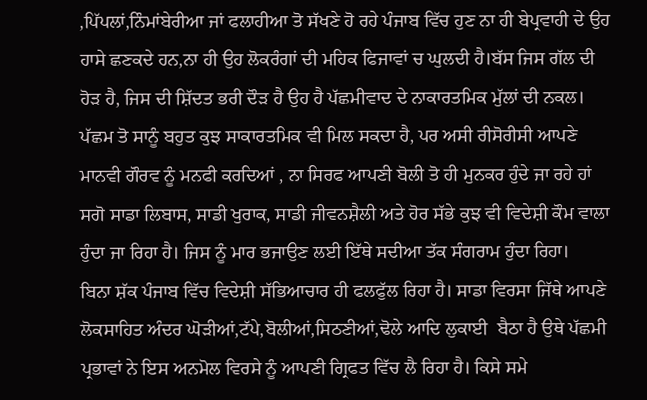,ਪਿੱਪਲਾਂ,ਨਿੰਮਾਂਬੇਰੀਆ ਜਾਂ ਫਲਾਹੀਆ ਤੋ ਸੱਖਣੇ ਹੋ ਰਹੇ ਪੰਜਾਬ ਵਿੱਚ ਹੁਣ ਨਾ ਹੀ ਬੇਪ੍ਰਵਾਹੀ ਦੇ ਉਹ ਹਾਸੇ ਛਣਕਦੇ ਹਨ,ਨਾ ਹੀ ਉਹ ਲੋਕਰੰਗਾਂ ਦੀ ਮਹਿਕ ਫਿਜਾਵਾਂ ਚ ਘੁਲਦੀ ਹੈ।ਬੱਸ ਜਿਸ ਗੱਲ ਦੀ ਹੋੜ ਹੈ, ਜਿਸ ਦੀ ਸ਼ਿੱਦਤ ਭਰੀ ਦੌੜ ਹੈ ਉਹ ਹੈ ਪੱਛਮੀਵਾਦ ਦੇ ਨਾਕਾਰਤਮਿਕ ਮੁੱਲਾਂ ਦੀ ਨਕਲ। ਪੱਛਮ ਤੋ ਸਾਨੂੰ ਬਹੁਤ ਕੁਝ ਸਾਕਾਰਤਮਿਕ ਵੀ ਮਿਲ ਸਕਦਾ ਹੈ, ਪਰ ਅਸੀ ਰੀਸੋਰੀਸੀ ਆਪਣੇ ਮਾਨਵੀ ਗੌਰਵ ਨੂੰ ਮਨਫੀ ਕਰਦਿਆਂ , ਨਾ ਸਿਰਫ ਆਪਣੀ ਬੋਲੀ ਤੋ ਹੀ ਮੁਨਕਰ ਹੁੰਦੇ ਜਾ ਰਹੇ ਹਾਂ ਸਗੋ ਸਾਡਾ ਲਿਬਾਸ, ਸਾਡੀ ਖੁਰਾਕ, ਸਾਡੀ ਜੀਵਨਸ਼ੈਲੀ ਅਤੇ ਹੋਰ ਸੱਭੇ ਕੁਝ ਵੀ ਵਿਦੇਸ਼ੀ ਕੌਮ ਵਾਲਾ ਹੁੰਦਾ ਜਾ ਰਿਹਾ ਹੈ। ਜਿਸ ਨੂੰ ਮਾਰ ਭਜਾਉਣ ਲਈ ਇੱਥੇ ਸਦੀਆ ਤੱਕ ਸੰਗਰਾਮ ਹੁੰਦਾ ਰਿਹਾ।
ਬਿਨਾ ਸ਼ੱਕ ਪੰਜਾਬ ਵਿੱਚ ਵਿਦੇਸ਼ੀ ਸੱਭਿਆਚਾਰ ਹੀ ਫਲਫੁੱਲ ਰਿਹਾ ਹੈ। ਸਾਡਾ ਵਿਰਸਾ ਜਿੱਥੇ ਆਪਣੇ ਲੋਕਸਾਹਿਤ ਅੰਦਰ ਘੋੜੀਆਂ,ਟੱਪੇ,ਬੋਲੀਆਂ,ਸਿਠਣੀਆਂ,ਢੋਲੇ ਆਦਿ ਲੁਕਾਈ  ਬੈਠਾ ਹੈ ਉਥੇ ਪੱਛਮੀ ਪ੍ਰਭਾਵਾਂ ਨੇ ਇਸ ਅਨਮੋਲ ਵਿਰਸੇ ਨੂੰ ਆਪਣੀ ਗ੍ਰਿਫਤ ਵਿੱਚ ਲੈ ਰਿਹਾ ਹੈ। ਕਿਸੇ ਸਮੇ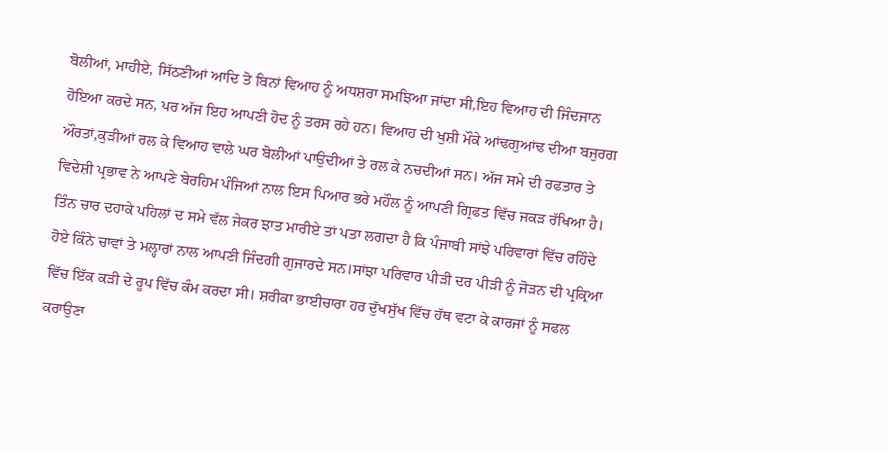ਬੋਲੀਆਂ, ਮਾਹੀਏ, ਸਿੱਠਣੀਆਂ ਆਦਿ ਤੋ ਬਿਨਾਂ ਵਿਆਹ ਨੂੰ ਅਧਸ਼ਰਾ ਸਮਝਿਆ ਜਾਂਦਾ ਸੀ,ਇਹ ਵਿਆਹ ਦੀ ਜਿੰਦਜਾਨ ਹੋਇਆ ਕਰਦੇ ਸਨ, ਪਰ ਅੱਜ ਇਹ ਆਪਣੀ ਹੋਦ ਨੂੰ ਤਰਸ ਰਹੇ ਹਨ। ਵਿਆਹ ਦੀ ਖੁਸ਼ੀ ਮੌਕੇ ਆਂਢਗੁਆਂਢ ਦੀਆ ਬਜੁਰਗ ਔਰਤਾਂ,ਕੁੜੀਆਂ ਰਲ ਕੇ ਵਿਆਹ ਵਾਲੇ ਘਰ ਬੋਲੀਆਂ ਪਾਉਦੀਆਂ ਤੇ ਰਲ ਕੇ ਨਚਦੀਆਂ ਸਨ। ਅੱਜ ਸਮੇ ਦੀ ਰਫਤਾਰ ਤੇ ਵਿਦੇਸ਼ੀ ਪ੍ਰਭਾਵ ਨੇ ਆਪਣੇ ਬੇਰਹਿਮ ਪੰਜਿਆਂ ਨਾਲ ਇਸ ਪਿਆਰ ਭਰੇ ਮਹੌਲ ਨੂੰ ਆਪਣੀ ਗ੍ਰਿਫਤ ਵਿੱਚ ਜਕੜ ਰੱਖਿਆ ਹੈ।
ਤਿੰਨ ਚਾਰ ਦਹਾਕੇ ਪਹਿਲਾਂ ਦ ਸਮੇ ਵੱਲ ਜੇਕਰ ਝਾਤ ਮਾਰੀਏ ਤਾਂ ਪਤਾ ਲਗਦਾ ਹੈ ਕਿ ਪੰਜਾਬੀ ਸਾਂਝੇ ਪਰਿਵਾਰਾਂ ਵਿੱਚ ਰਹਿੰਦੇ ਹੋਏ ਕਿੰਨੇ ਚਾਵਾਂ ਤੇ ਮਲ੍ਹਾਰਾਂ ਨਾਲ ਆਪਣੀ ਜਿੰਦਗੀ ਗੁਜਾਰਦੇ ਸਨ।ਸਾਂਝਾ ਪਰਿਵਾਰ ਪੀੜੀ ਦਰ ਪੀੜੀ ਨੂੰ ਜੋੜਨ ਦੀ ਪ੍ਰਕ੍ਰਿਆ ਵਿੱਚ ਇੱਕ ਕੜੀ ਦੇ ਰੂਪ ਵਿੱਚ ਕੰਮ ਕਰਦਾ ਸੀ। ਸ਼ਰੀਕਾ ਭਾਈਚਾਰਾ ਹਰ ਦੁੱਖਸੁੱਖ ਵਿੱਚ ਹੱਥ ਵਟਾ ਕੇ ਕਾਰਜਾਂ ਨੂੰ ਸਫਲ ਕਰਾਉਣਾ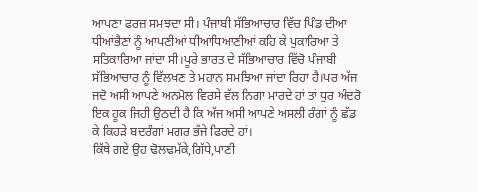ਆਪਣਾ ਫਰਜ਼ ਸਮਝਦਾ ਸੀ। ਪੰਜਾਬੀ ਸੱਭਿਆਚਾਰ ਵਿੱਚ ਪਿੰਡ ਦੀਆ ਧੀਆਂਭੈਣਾਂ ਨੂੰ ਆਪਣੀਆਂ ਧੀਆਂਧਿਆਣੀਆਂ ਕਹਿ ਕੇ ਪੁਕਾਰਿਆ ਤੇ ਸਤਿਕਾਰਿਆ ਜਾਂਦਾ ਸੀ।ਪੂਰੇ ਭਾਰਤ ਦੇ ਸੱਭਿਆਚਾਰ ਵਿੱਚੋ ਪੰਜਾਬੀ ਸੱਭਿਆਚਾਰ ਨੂੰ ਵਿੱਲਖਣ ਤੇ ਮਹਾਨ ਸਮਝਿਆ ਜਾਂਦਾ ਰਿਹਾ ਹੈ।ਪਰ ਅੱਜ ਜਦੋ ਅਸੀ ਆਪਣੇ ਅਨਮੋਲ ਵਿਰਸੇ ਵੱਲ ਨਿਗਾ ਮਾਰਦੇ ਹਾਂ ਤਾਂ ਧੁਰ ਅੰਦਰੋ ਇਕ ਹੂਕ ਜਿਹੀ ਉਠਦੀ ਹੈ ਕਿ ਅੱਜ ਅਸੀ ਆਪਣੇ ਅਸਲੀ ਰੰਗਾਂ ਨੂੰ ਛੱਡ ਕੇ ਕਿਹੜੇ ਬਦਰੰਗਾਂ ਮਗਰ ਭੱਜੇ ਫਿਰਦੇ ਹਾਂ।
ਕਿੱਥੇ ਗਏ ਉਹ ਢੋਲਢਮੱਕੇ,ਗਿੱਧੇ,ਪਾਣੀ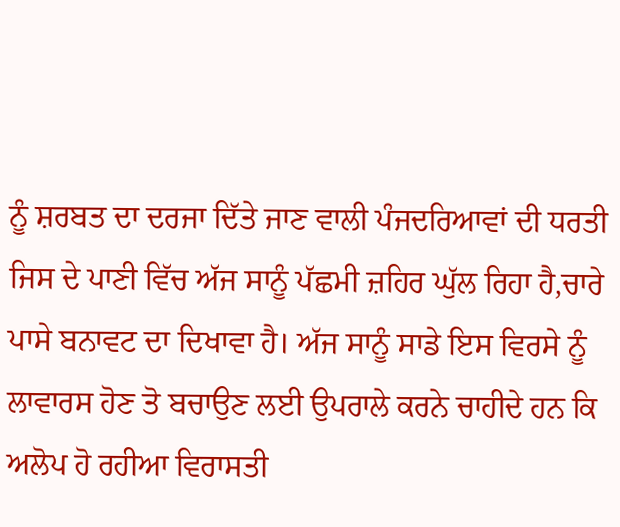ਨੂੰ ਸ਼ਰਬਤ ਦਾ ਦਰਜਾ ਦਿੱਤੇ ਜਾਣ ਵਾਲੀ ਪੰਜਦਰਿਆਵਾਂ ਦੀ ਧਰਤੀ ਜਿਸ ਦੇ ਪਾਣੀ ਵਿੱਚ ਅੱਜ ਸਾਨੂੰ ਪੱਛਮੀ ਜ਼ਹਿਰ ਘੁੱਲ ਰਿਹਾ ਹੈ,ਚਾਰੇ ਪਾਸੇ ਬਨਾਵਟ ਦਾ ਦਿਖਾਵਾ ਹੈ। ਅੱਜ ਸਾਨੂੰ ਸਾਡੇ ਇਸ ਵਿਰਸੇ ਨੂੰ ਲਾਵਾਰਸ ਹੋਣ ਤੋ ਬਚਾਉਣ ਲਈ ਉਪਰਾਲੇ ਕਰਨੇ ਚਾਹੀਦੇ ਹਨ ਕਿ ਅਲੋਪ ਹੋ ਰਹੀਆ ਵਿਰਾਸਤੀ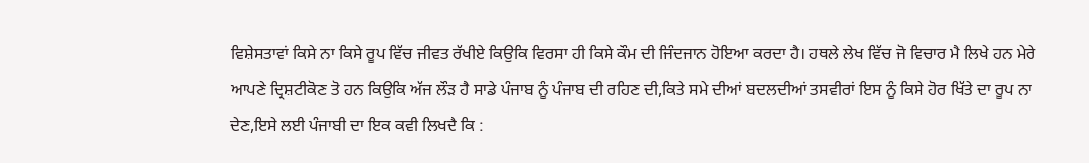ਵਿਸ਼ੇਸਤਾਵਾਂ ਕਿਸੇ ਨਾ ਕਿਸੇ ਰੂਪ ਵਿੱਚ ਜੀਵਤ ਰੱਖੀਏ ਕਿਉਕਿ ਵਿਰਸਾ ਹੀ ਕਿਸੇ ਕੌਮ ਦੀ ਜਿੰਦਜਾਨ ਹੋਇਆ ਕਰਦਾ ਹੈ। ਹਥਲੇ ਲੇਖ ਵਿੱਚ ਜੋ ਵਿਚਾਰ ਮੈ ਲਿਖੇ ਹਨ ਮੇਰੇ ਆਪਣੇ ਦ੍ਰਿਸ਼ਟੀਕੋਣ ਤੋ ਹਨ ਕਿਉਕਿ ਅੱਜ ਲੌੜ ਹੈ ਸਾਡੇ ਪੰਜਾਬ ਨੂੰ ਪੰਜਾਬ ਦੀ ਰਹਿਣ ਦੀ,ਕਿਤੇ ਸਮੇ ਦੀਆਂ ਬਦਲਦੀਆਂ ਤਸਵੀਰਾਂ ਇਸ ਨੂੰ ਕਿਸੇ ਹੋਰ ਖਿੱਤੇ ਦਾ ਰੂਪ ਨਾ ਦੇਣ,ਇਸੇ ਲਈ ਪੰਜਾਬੀ ਦਾ ਇਕ ਕਵੀ ਲਿਖਦੈ ਕਿ :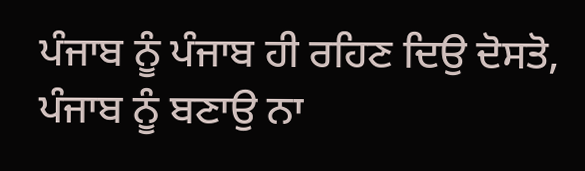ਪੰਜਾਬ ਨੂੰ ਪੰਜਾਬ ਹੀ ਰਹਿਣ ਦਿਉ ਦੋਸਤੋ,
ਪੰਜਾਬ ਨੂੰ ਬਣਾਉ ਨਾ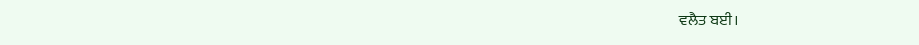ਵਲੈਤ ਬਈ।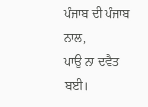ਪੰਜਾਬ ਦੀ ਪੰਜਾਬ ਨਾਲ,
ਪਾਉ ਨਾ ਦਵੈਤ ਬਈ।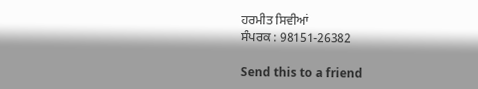ਹਰਮੀਤ ਸਿਵੀਆਂ
ਸੰਪਰਕ : 98151-26382

Send this to a friend